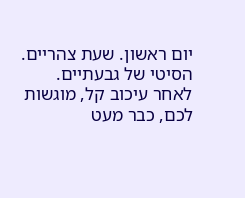יום ראשון. שעת צהריים. הסיטי של גבעתיים.
לאחר עיכוב קל, מוגשות לכם, כבר מעט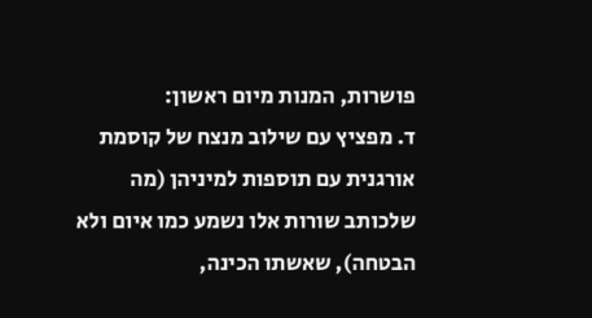פושרות, המנות מיום ראשון:
ד. מפציץ עם שילוב מנצח של קוסמת אורגנית עם תוספות למיניהן (מה שלכותב שורות אלו נשמע כמו איום ולא הבטחה), שאשתו הכינה,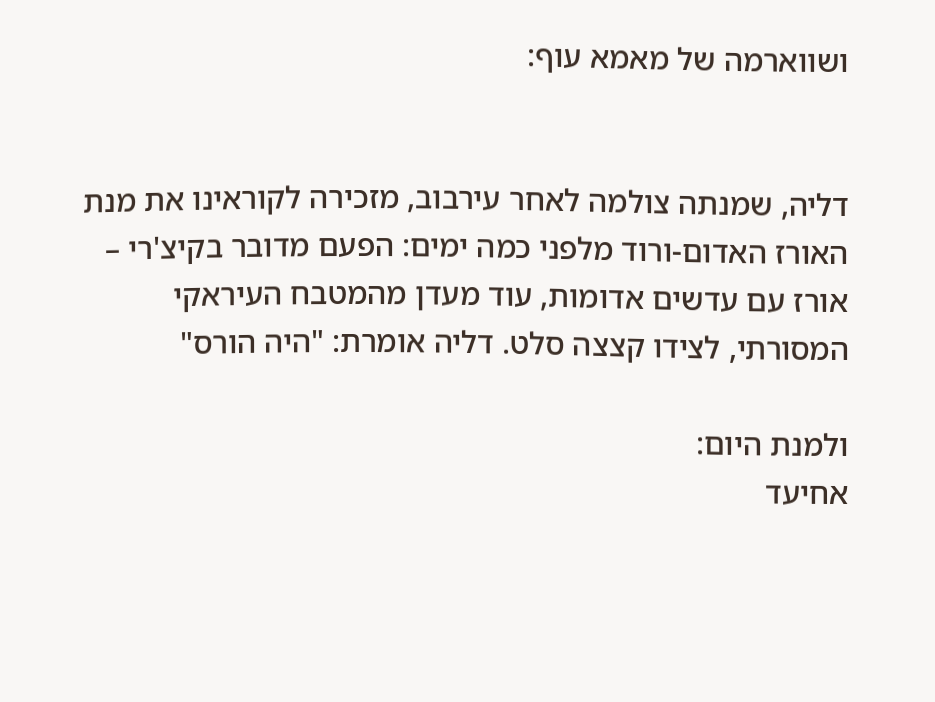ושווארמה של מאמא עוף:


דליה, שמנתה צולמה לאחר עירבוב, מזכירה לקוראינו את מנת האורז האדום-ורוד מלפני כמה ימים: הפעם מדובר בקיצ'רי – אורז עם עדשים אדומות, עוד מעדן מהמטבח העיראקי המסורתי, לצידו קצצה סלט. דליה אומרת: "היה הורס"

ולמנת היום:
אחיעד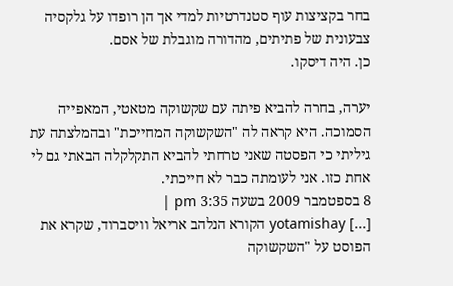בחר בקציצות עוף סטנדרטיות למדי אך הן רופדו על גלקסיה צבעונית של פתיתים, מהדורה מוגבלת של אסם.
כן. היה דיסקו.

יערה, בחרה להביא פיתה עם שקשוקה מטאטי, המאפייה הסמוכה. היא קראה לה "השקשוקה המחייכת" ובהמלצתה עת גיליתי כי הפסטה שאני טרחתי להביא התקלקלה הבאתי גם לי אחת כזו. אני לעומתה כבר לא חייכתי.
8 בספטמבר 2009 בשעה 3:35 pm |
[...] yotamishay הקורא הנלהב אריאל וויסברוד, שקרא את הפוסט על "השקשוקה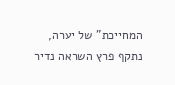המחייכת" של יערה, נתקף פרץ השראה נדיר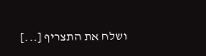ושלח את התצריף [...]